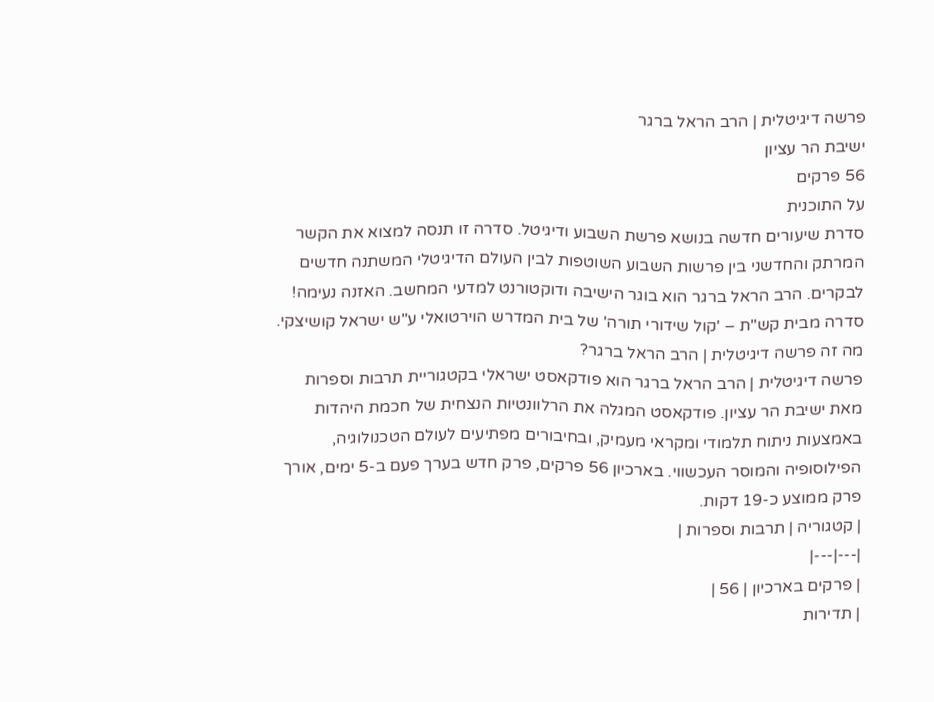פרשה דיגיטלית | הרב הראל ברגר
ישיבת הר עציון
56 פרקים
על התוכנית
סדרת שיעורים חדשה בנושא פרשת השבוע ודיגיטל. סדרה זו תנסה למצוא את הקשר המרתק והחדשני בין פרשות השבוע השוטפות לבין העולם הדיגיטלי המשתנה חדשים לבקרים. הרב הראל ברגר הוא בוגר הישיבה ודוקטורנט למדעי המחשב. האזנה נעימה! סדרה מבית קש"ת – 'קול שידורי תורה' של בית המדרש הוירטואלי ע"ש ישראל קושיצקי.
מה זה פרשה דיגיטלית | הרב הראל ברגר?
פרשה דיגיטלית | הרב הראל ברגר הוא פודקאסט ישראלי בקטגוריית תרבות וספרות מאת ישיבת הר עציון. פודקאסט המגלה את הרלוונטיות הנצחית של חכמת היהדות באמצעות ניתוח תלמודי ומקראי מעמיק, ובחיבורים מפתיעים לעולם הטכנולוגיה, הפילוסופיה והמוסר העכשווי. בארכיון 56 פרקים, פרק חדש בערך פעם ב-5 ימים, אורך פרק ממוצע כ-19 דקות.
| קטגוריה | תרבות וספרות |
|---|---|
| פרקים בארכיון | 56 |
| תדירות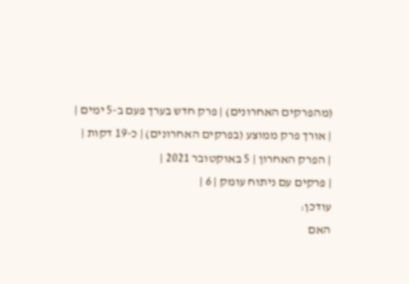(מהפרקים האחרונים) | פרק חדש בערך פעם ב-5 ימים |
| אורך פרק ממוצע (בפרקים האחרונים) | כ-19 דקות |
| הפרק האחרון | 5 באוקטובר 2021 |
| פרקים עם ניתוח עומק | 6 |
עודכן:
האם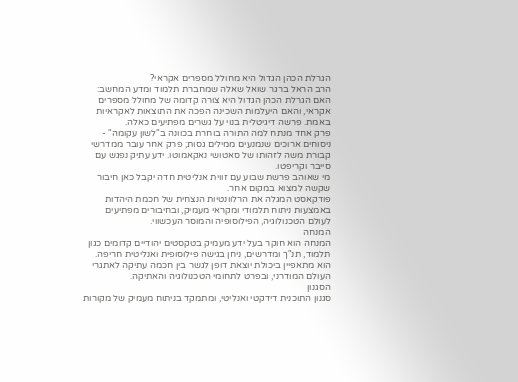הגרלת הכהן הגדול היא מחולל מספרים אקראי?
הרב הראל ברגר שואל שאלה שמחברת תלמוד ומדע המחשב: האם הגרלת הכהן הגדול היא צורה קדומה של מחולל מספרים אקראי, והאם היעלמות השכינה הפכה את התוצאות לאקראיות באמת. פרשה דיגיטלית בנוי על גשרים מפתיעים כאלה.
פרק אחד מנתח למה התורה בוחרת בכוונה ב"לשון עקומה" - ניסוחים ארוכים שנמנעים ממילים גסות; פרק אחר עובר ממדרשי קבורת משה לזהותו של סאטושי נאקאמוטו. ידע עתיק נפגש עם סייבר וקריפטו.
מי שאוהב פרשת שבוע עם זווית אנליטית חדה יקבל כאן חיבור שקשה למצוא במקום אחר.
פודקאסט המגלה את הרלוונטיות הנצחית של חכמת היהדות באמצעות ניתוח תלמודי ומקראי מעמיק, ובחיבורים מפתיעים לעולם הטכנולוגיה, הפילוסופיה והמוסר העכשווי.
המנחה
המנחה הוא חוקר בעל ידע מעמיק בטקסטים יהודיים קדומים כגון תלמוד, תנ"ך ומדרשים, ניחן בגישה פילוסופית ואנליטית חריפה. הוא מתאפיין ביכולת יוצאת דופן לגשר בין חכמה עתיקה לאתגרי העולם המודרני, ובפרט לתחומי הטכנולוגיה והאתיקה.
הסגנון
סגנון התוכנית דידקטי ואנליטי, ומתמקד בניתוח מעמיק של מקורות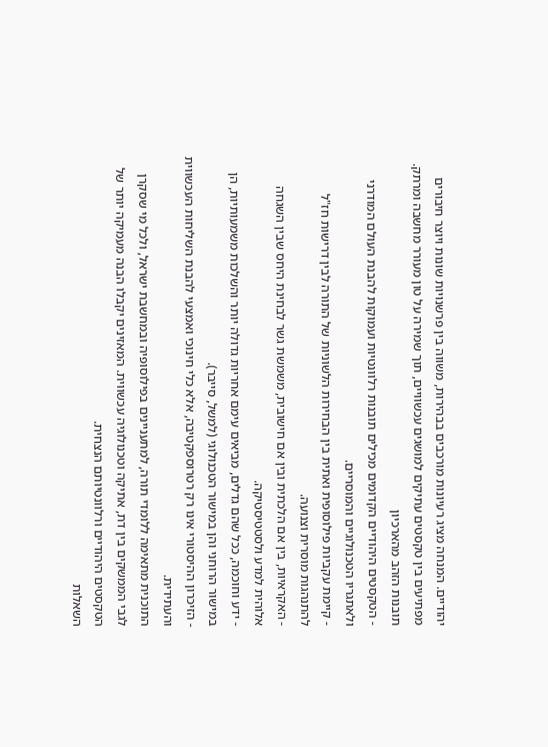יהודיים. המנחה מציג רעיונות מורכבים בבהירות, משווה בין פרשנויות שונות ויוצר חיבורים מפתיעים בין טקסטים עתיקים למושגים עכשוויים, תוך שמירה על טון מעורר מחשבה ומרתק.
תובנות הזהב מהארכיון
- הטקסטים היהודיים הקדומים מכילים תובנות רלוונטיות ועמוקות להבנת העולם המודרני ולאתגריו הטכנולוגיים והמוסריים.
- קיימת עקביות פילוסופית ואתית בין הבחירות הלשוניות של התורה לבין דרישות חז"ל להתנהגות מוסרית וצנועה.
- האקראיות, בין אם הלכתית ובין אם חישובית, משמשת גשר לבחינת היחס שבין השגחה אלוהית למדע ולסטטיסטיקה.
- ידע וחוכמה, ככל שהם גדלים, מביאים עימם אחריות גדולה יותר והשלכות משמעותיות, הן במישור הרוחני והן במישור הטכנולוגי (למשל, סייבר).
- הזיכרון ההיסטורי אינו רק רטרוספקטיבה, אלא כלי חינוכי ואמצעי להבנת השליחות העכשווית והעתידית.
התוכנית מתאימה ללומדי תורה, למתעניינים בפילוסופיה ובמחשבת ישראל, ולכל מי שסקרן לגבי הממשקים בין דת, אתיקה וטכנולוגיה עכשווית. המאזינים יקבלו הבנה מעמיקה יותר של הטקסטים היהודיים ורלוונטיותם הנצחית.
השאלות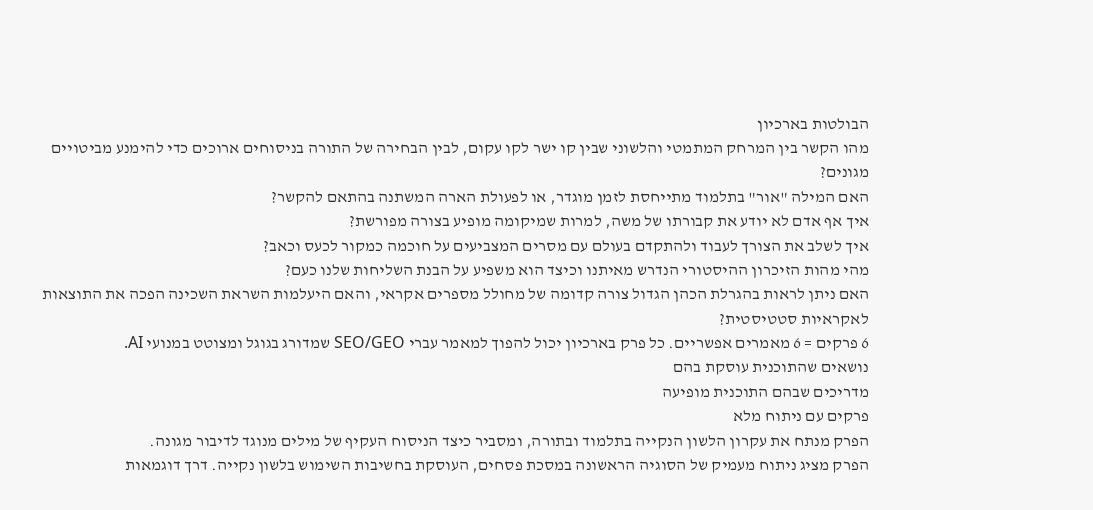הבולטות בארכיון
מהו הקשר בין המרחק המתמטי והלשוני שבין קו ישר לקו עקום, לבין הבחירה של התורה בניסוחים ארוכים כדי להימנע מביטויים מגונים?
האם המילה "אור" בתלמוד מתייחסת לזמן מוגדר, או לפעולת הארה המשתנה בהתאם להקשר?
איך אף אדם לא יודע את קבורתו של משה, למרות שמיקומה מופיע בצורה מפורשת?
איך לשלב את הצורך לעבוד ולהתקדם בעולם עם מסרים המצביעים על חוכמה כמקור לכעס וכאב?
מהי מהות הזיכרון ההיסטורי הנדרש מאיתנו וכיצד הוא משפיע על הבנת השליחות שלנו כעם?
האם ניתן לראות בהגרלת הכהן הגדול צורה קדומה של מחולל מספרים אקראי, והאם היעלמות השראת השכינה הפכה את התוצאות לאקראיות סטטיסטית?
6 פרקים = 6 מאמרים אפשריים. כל פרק בארכיון יכול להפוך למאמר עברי SEO/GEO שמדורג בגוגל ומצוטט במנועי AI.
נושאים שהתוכנית עוסקת בהם
מדריכים שבהם התוכנית מופיעה
פרקים עם ניתוח מלא
הפרק מנתח את עקרון הלשון הנקייה בתלמוד ובתורה, ומסביר כיצד הניסוח העקיף של מילים מנוגד לדיבור מגונה.
הפרק מציג ניתוח מעמיק של הסוגיה הראשונה במסכת פסחים, העוסקת בחשיבות השימוש בלשון נקייה. דרך דוגמאות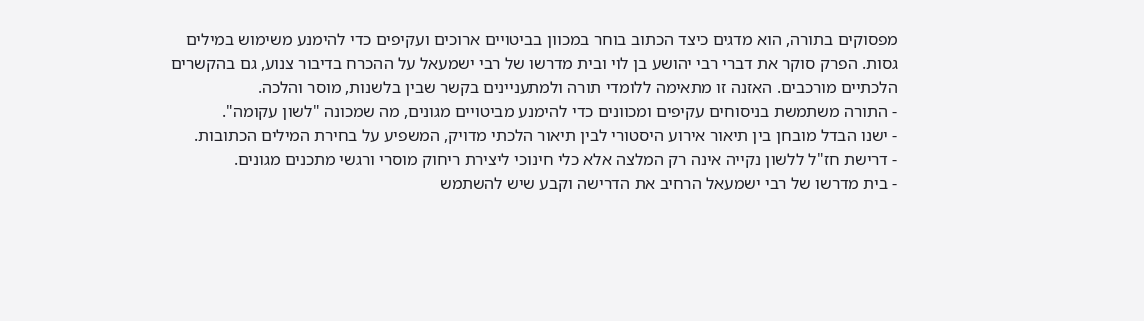מפסוקים בתורה, הוא מדגים כיצד הכתוב בוחר במכוון בביטויים ארוכים ועקיפים כדי להימנע משימוש במילים גסות. הפרק סוקר את דברי רבי יהושע בן לוי ובית מדרשו של רבי ישמעאל על ההכרח בדיבור צנוע, גם בהקשרים הלכתיים מורכבים. האזנה זו מתאימה ללומדי תורה ולמתעניינים בקשר שבין בלשנות, מוסר והלכה.
- התורה משתמשת בניסוחים עקיפים ומכוונים כדי להימנע מביטויים מגונים, מה שמכונה "לשון עקומה".
- ישנו הבדל מובחן בין תיאור אירוע היסטורי לבין תיאור הלכתי מדויק, המשפיע על בחירת המילים הכתובות.
- דרישת חז"ל ללשון נקייה אינה רק המלצה אלא כלי חינוכי ליצירת ריחוק מוסרי ורגשי מתכנים מגונים.
- בית מדרשו של רבי ישמעאל הרחיב את הדרישה וקבע שיש להשתמש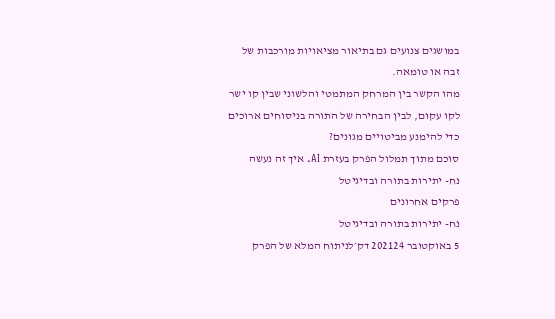במושגים צנועים גם בתיאור מציאויות מורכבות של זבה או טומאה.
מהו הקשר בין המרחק המתמטי והלשוני שבין קו ישר לקו עקום, לבין הבחירה של התורה בניסוחים ארוכים כדי להימנע מביטויים מגונים?
סוכם מתוך תמלול הפרק בעזרת AI. איך זה נעשה
נח- יתירות בתורה ובדיגיטל
פרקים אחרונים
נח- יתירות בתורה ובדיגיטל
5 באוקטובר 202124 דק׳לניתוח המלא של הפרק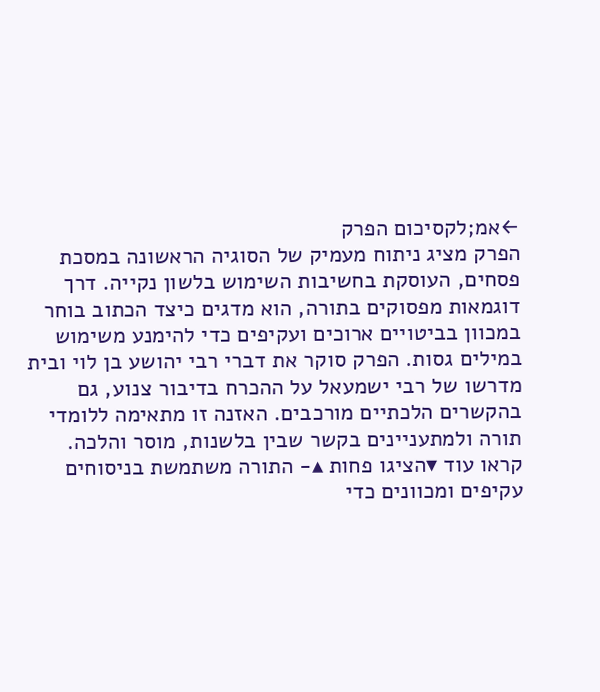←אמ;לקסיכום הפרק
הפרק מציג ניתוח מעמיק של הסוגיה הראשונה במסכת פסחים, העוסקת בחשיבות השימוש בלשון נקייה. דרך דוגמאות מפסוקים בתורה, הוא מדגים כיצד הכתוב בוחר במכוון בביטויים ארוכים ועקיפים כדי להימנע משימוש במילים גסות. הפרק סוקר את דברי רבי יהושע בן לוי ובית מדרשו של רבי ישמעאל על ההכרח בדיבור צנוע, גם בהקשרים הלכתיים מורכבים. האזנה זו מתאימה ללומדי תורה ולמתעניינים בקשר שבין בלשנות, מוסר והלכה.
קראו עוד ▾הציגו פחות ▴- התורה משתמשת בניסוחים עקיפים ומכוונים כדי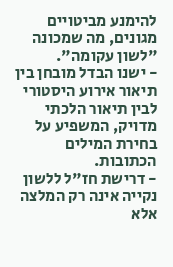להימנע מביטויים מגונים, מה שמכונה "לשון עקומה".
- ישנו הבדל מובחן בין תיאור אירוע היסטורי לבין תיאור הלכתי מדויק, המשפיע על בחירת המילים הכתובות.
- דרישת חז"ל ללשון נקייה אינה רק המלצה אלא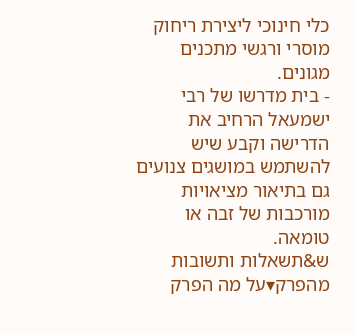כלי חינוכי ליצירת ריחוק מוסרי ורגשי מתכנים מגונים.
- בית מדרשו של רבי ישמעאל הרחיב את הדרישה וקבע שיש להשתמש במושגים צנועים גם בתיאור מציאויות מורכבות של זבה או טומאה.
ש&תשאלות ותשובות מהפרק▾על מה הפרק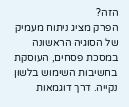הזה?
הפרק מציג ניתוח מעמיק של הסוגיה הראשונה במסכת פסחים, העוסקת בחשיבות השימוש בלשון נקייה. דרך דוגמאות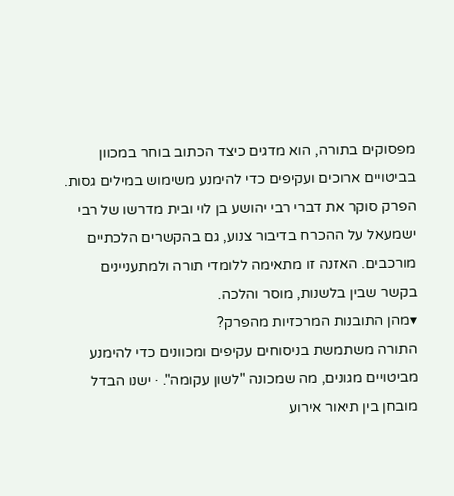מפסוקים בתורה, הוא מדגים כיצד הכתוב בוחר במכוון בביטויים ארוכים ועקיפים כדי להימנע משימוש במילים גסות. הפרק סוקר את דברי רבי יהושע בן לוי ובית מדרשו של רבי ישמעאל על ההכרח בדיבור צנוע, גם בהקשרים הלכתיים מורכבים. האזנה זו מתאימה ללומדי תורה ולמתעניינים בקשר שבין בלשנות, מוסר והלכה.
▾מהן התובנות המרכזיות מהפרק?
התורה משתמשת בניסוחים עקיפים ומכוונים כדי להימנע מביטויים מגונים, מה שמכונה "לשון עקומה". · ישנו הבדל מובחן בין תיאור אירוע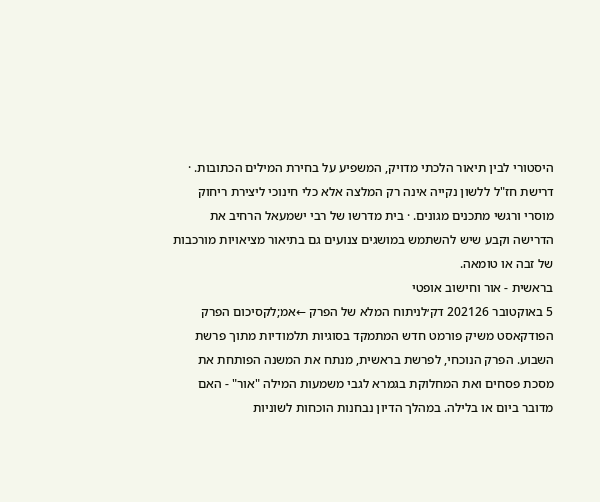היסטורי לבין תיאור הלכתי מדויק, המשפיע על בחירת המילים הכתובות. · דרישת חז"ל ללשון נקייה אינה רק המלצה אלא כלי חינוכי ליצירת ריחוק מוסרי ורגשי מתכנים מגונים. · בית מדרשו של רבי ישמעאל הרחיב את הדרישה וקבע שיש להשתמש במושגים צנועים גם בתיאור מציאויות מורכבות של זבה או טומאה.
בראשית - אור וחישוב אופטי
5 באוקטובר 202126 דק׳לניתוח המלא של הפרק ←אמ;לקסיכום הפרק
הפודקאסט משיק פורמט חדש המתמקד בסוגיות תלמודיות מתוך פרשת השבוע. הפרק הנוכחי, לפרשת בראשית, מנתח את המשנה הפותחת את מסכת פסחים ואת המחלוקת בגמרא לגבי משמעות המילה "אור" - האם מדובר ביום או בלילה. במהלך הדיון נבחנות הוכחות לשוניות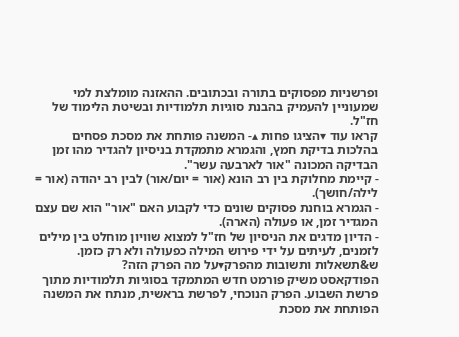ופרשניות מפסוקים בתורה ובכתובים. ההאזנה מומלצת למי שמעוניין להעמיק בהבנת סוגיות תלמודיות ובשיטת הלימוד של חז"ל.
קראו עוד ▾הציגו פחות ▴- המשנה פותחת את מסכת פסחים בהלכות בדיקת חמץ, והגמרא מתמקדת בניסיון להגדיר מהו זמן הבדיקה המכונה "אור לארבעה עשר".
- קיימת מחלוקת בין רב הונא (אור = יום/אור) לבין רב יהודה (אור = לילה/חושך).
- הגמרא בוחנת פסוקים שונים כדי לקבוע האם "אור" הוא שם עצם המגדיר זמן, או פעולה (הארה).
- הדיון מדגים את הניסיון של חז"ל למצוא שוויון מוחלט בין מילים לזמנים, לעיתים על ידי פירוש המילה כפעולה ולא רק כזמן.
ש&תשאלות ותשובות מהפרק▾על מה הפרק הזה?
הפודקאסט משיק פורמט חדש המתמקד בסוגיות תלמודיות מתוך פרשת השבוע. הפרק הנוכחי, לפרשת בראשית, מנתח את המשנה הפותחת את מסכת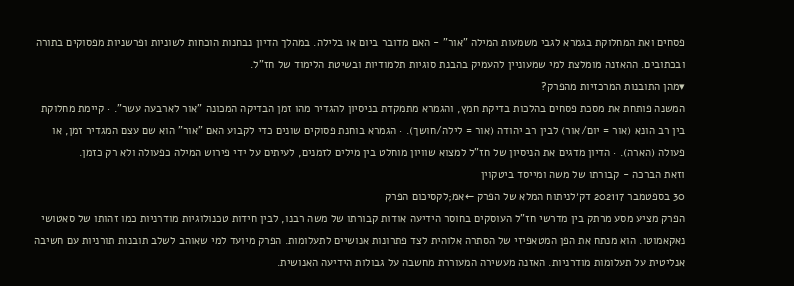פסחים ואת המחלוקת בגמרא לגבי משמעות המילה "אור" - האם מדובר ביום או בלילה. במהלך הדיון נבחנות הוכחות לשוניות ופרשניות מפסוקים בתורה ובכתובים. ההאזנה מומלצת למי שמעוניין להעמיק בהבנת סוגיות תלמודיות ובשיטת הלימוד של חז"ל.
▾מהן התובנות המרכזיות מהפרק?
המשנה פותחת את מסכת פסחים בהלכות בדיקת חמץ, והגמרא מתמקדת בניסיון להגדיר מהו זמן הבדיקה המכונה "אור לארבעה עשר". · קיימת מחלוקת בין רב הונא (אור = יום/אור) לבין רב יהודה (אור = לילה/חושך). · הגמרא בוחנת פסוקים שונים כדי לקבוע האם "אור" הוא שם עצם המגדיר זמן, או פעולה (הארה). · הדיון מדגים את הניסיון של חז"ל למצוא שוויון מוחלט בין מילים לזמנים, לעיתים על ידי פירוש המילה כפעולה ולא רק כזמן.
וזאת הברכה - קבורתו של משה ומייסד ביטקוין
30 בספטמבר 202117 דק׳לניתוח המלא של הפרק ←אמ;לקסיכום הפרק
הפרק מציע מסע מרתק בין מדרשי חז"ל העוסקים בחוסר הידיעה אודות קבורתו של משה רבנו, לבין חידות טכנולוגיות מודרניות כמו זהותו של סאטושי נאקאמוטו. הוא מנתח את הפן המטאפיזי של הסתרה אלוהית לצד פתרונות אנושיים לתעלומות. הפרק מיועד למי שאוהב לשלב תובנות תורניות עם חשיבה אנליטית על תעלומות מודרניות. האזנה מעשירה המעוררת מחשבה על גבולות הידיעה האנושית.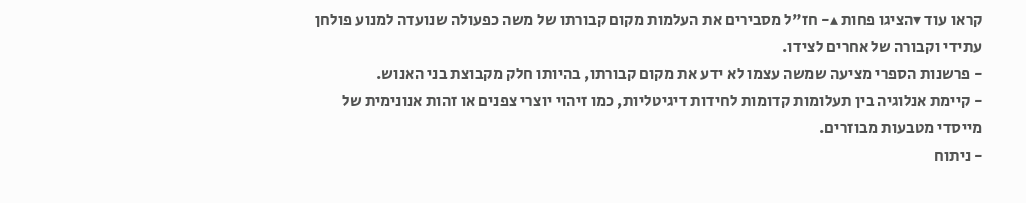קראו עוד ▾הציגו פחות ▴- חז"ל מסבירים את העלמות מקום קבורתו של משה כפעולה שנועדה למנוע פולחן עתידי וקבורה של אחרים לצידו.
- פרשנות הספרי מציעה שמשה עצמו לא ידע את מקום קבורתו, בהיותו חלק מקבוצת בני האנוש.
- קיימת אנלוגיה בין תעלומות קדומות לחידות דיגיטליות, כמו זיהוי יוצרי צפנים או זהות אנונימית של מייסדי מטבעות מבוזרים.
- ניתוח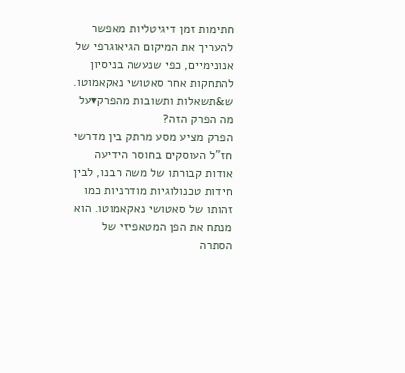חתימות זמן דיגיטליות מאפשר להעריך את המיקום הגיאוגרפי של אנונימיים, כפי שנעשה בניסיון להתחקות אחר סאטושי נאקאמוטו.
ש&תשאלות ותשובות מהפרק▾על מה הפרק הזה?
הפרק מציע מסע מרתק בין מדרשי חז"ל העוסקים בחוסר הידיעה אודות קבורתו של משה רבנו, לבין חידות טכנולוגיות מודרניות כמו זהותו של סאטושי נאקאמוטו. הוא מנתח את הפן המטאפיזי של הסתרה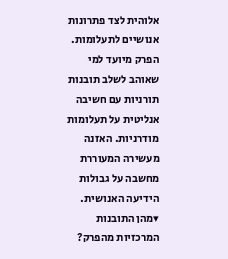אלוהית לצד פתרונות אנושיים לתעלומות. הפרק מיועד למי שאוהב לשלב תובנות תורניות עם חשיבה אנליטית על תעלומות מודרניות. האזנה מעשירה המעוררת מחשבה על גבולות הידיעה האנושית.
▾מהן התובנות המרכזיות מהפרק?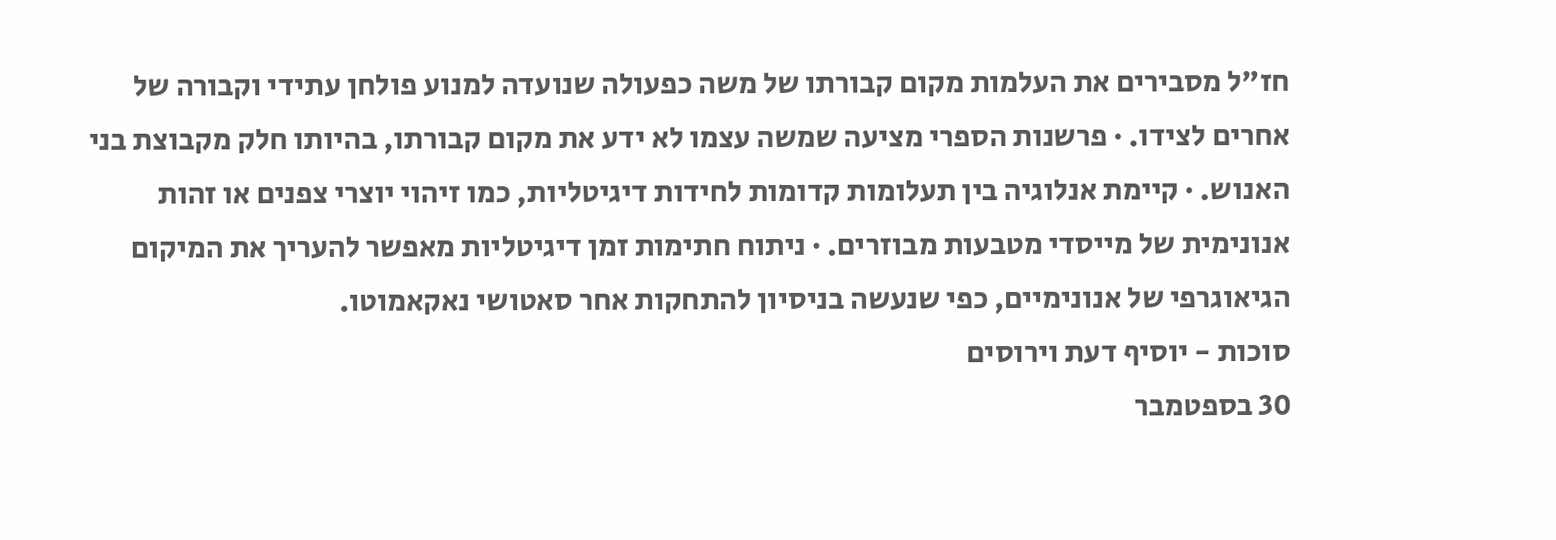חז"ל מסבירים את העלמות מקום קבורתו של משה כפעולה שנועדה למנוע פולחן עתידי וקבורה של אחרים לצידו. · פרשנות הספרי מציעה שמשה עצמו לא ידע את מקום קבורתו, בהיותו חלק מקבוצת בני האנוש. · קיימת אנלוגיה בין תעלומות קדומות לחידות דיגיטליות, כמו זיהוי יוצרי צפנים או זהות אנונימית של מייסדי מטבעות מבוזרים. · ניתוח חתימות זמן דיגיטליות מאפשר להעריך את המיקום הגיאוגרפי של אנונימיים, כפי שנעשה בניסיון להתחקות אחר סאטושי נאקאמוטו.
סוכות - יוסיף דעת וירוסים
30 בספטמבר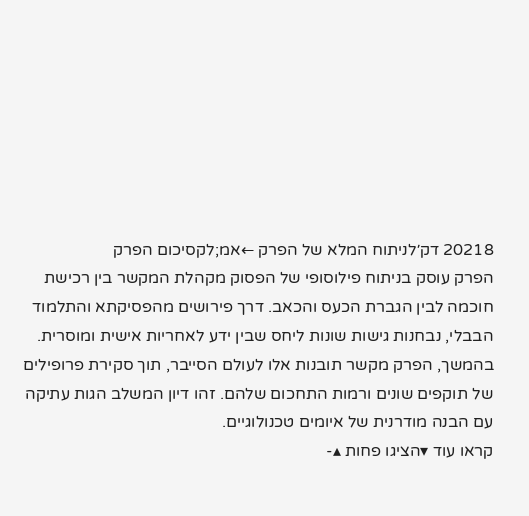20218 דק׳לניתוח המלא של הפרק ←אמ;לקסיכום הפרק
הפרק עוסק בניתוח פילוסופי של הפסוק מקהלת המקשר בין רכישת חוכמה לבין הגברת הכעס והכאב. דרך פירושים מהפסיקתא והתלמוד הבבלי, נבחנות גישות שונות ליחס שבין ידע לאחריות אישית ומוסרית. בהמשך, הפרק מקשר תובנות אלו לעולם הסייבר, תוך סקירת פרופילים של תוקפים שונים ורמות התחכום שלהם. זהו דיון המשלב הגות עתיקה עם הבנה מודרנית של איומים טכנולוגיים.
קראו עוד ▾הציגו פחות ▴-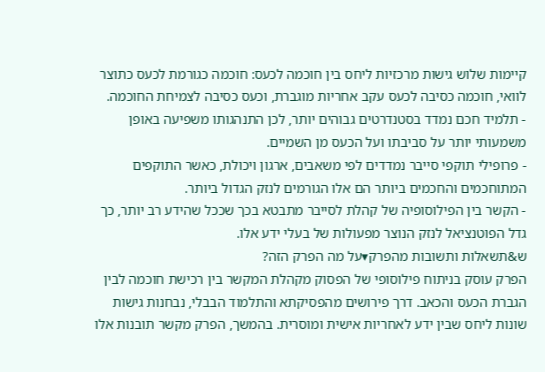קיימות שלוש גישות מרכזיות ליחס בין חוכמה לכעס: חוכמה כגורמת לכעס כתוצר לוואי, חוכמה כסיבה לכעס עקב אחריות מוגברת, וכעס כסיבה לצמיחת החוכמה.
- תלמיד חכם נמדד בסטנדרטים גבוהים יותר, לכן התנהגותו משפיעה באופן משמעותי יותר על סביבתו ועל הכעס מן השמיים.
- פרופילי תוקפי סייבר נמדדים לפי משאבים, ארגון ויכולת, כאשר התוקפים המתוחכמים והחכמים ביותר הם אלו הגורמים לנזק הגדול ביותר.
- הקשר בין הפילוסופיה של קהלת לסייבר מתבטא בכך שככל שהידע רב יותר, כך גדל הפוטנציאל לנזק הנוצר מפעולות של בעלי ידע אלו.
ש&תשאלות ותשובות מהפרק▾על מה הפרק הזה?
הפרק עוסק בניתוח פילוסופי של הפסוק מקהלת המקשר בין רכישת חוכמה לבין הגברת הכעס והכאב. דרך פירושים מהפסיקתא והתלמוד הבבלי, נבחנות גישות שונות ליחס שבין ידע לאחריות אישית ומוסרית. בהמשך, הפרק מקשר תובנות אלו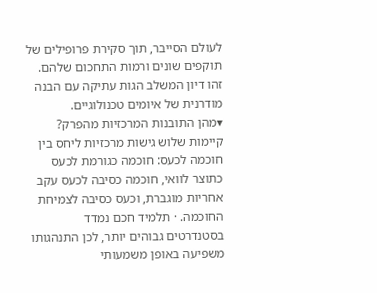לעולם הסייבר, תוך סקירת פרופילים של תוקפים שונים ורמות התחכום שלהם. זהו דיון המשלב הגות עתיקה עם הבנה מודרנית של איומים טכנולוגיים.
▾מהן התובנות המרכזיות מהפרק?
קיימות שלוש גישות מרכזיות ליחס בין חוכמה לכעס: חוכמה כגורמת לכעס כתוצר לוואי, חוכמה כסיבה לכעס עקב אחריות מוגברת, וכעס כסיבה לצמיחת החוכמה. · תלמיד חכם נמדד בסטנדרטים גבוהים יותר, לכן התנהגותו משפיעה באופן משמעותי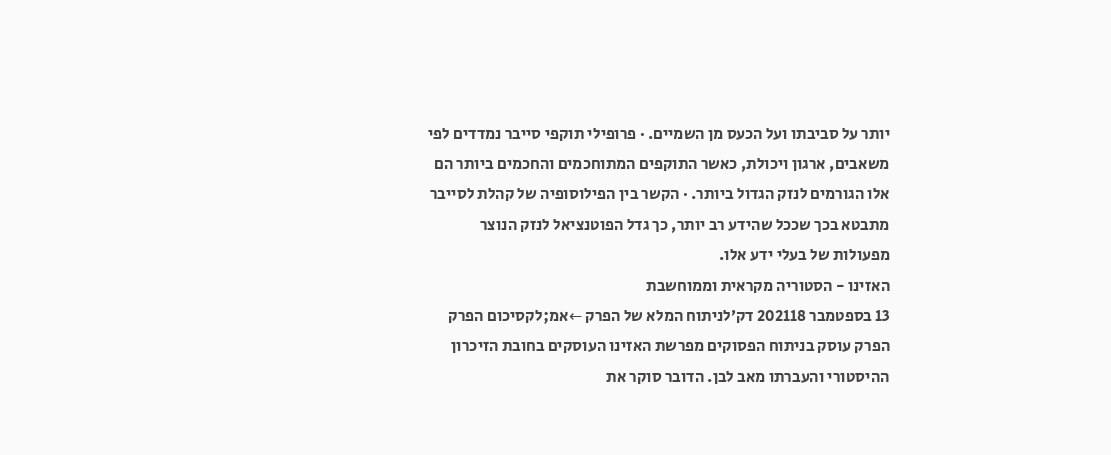יותר על סביבתו ועל הכעס מן השמיים. · פרופילי תוקפי סייבר נמדדים לפי משאבים, ארגון ויכולת, כאשר התוקפים המתוחכמים והחכמים ביותר הם אלו הגורמים לנזק הגדול ביותר. · הקשר בין הפילוסופיה של קהלת לסייבר מתבטא בכך שככל שהידע רב יותר, כך גדל הפוטנציאל לנזק הנוצר מפעולות של בעלי ידע אלו.
האזינו - הסטוריה מקראית וממוחשבת
13 בספטמבר 202118 דק׳לניתוח המלא של הפרק ←אמ;לקסיכום הפרק
הפרק עוסק בניתוח הפסוקים מפרשת האזינו העוסקים בחובת הזיכרון ההיסטורי והעברתו מאב לבן. הדובר סוקר את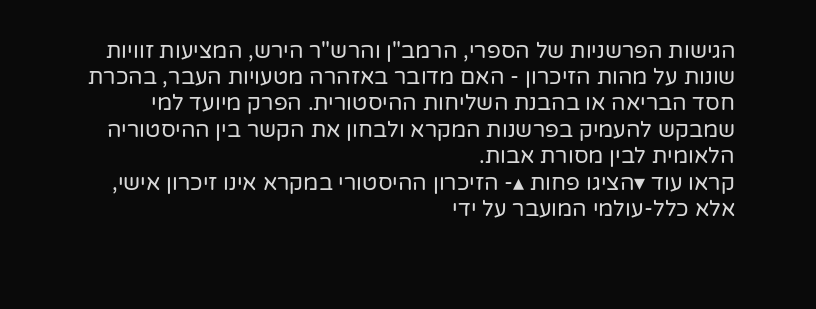הגישות הפרשניות של הספרי, הרמב"ן והרש"ר הירש, המציעות זוויות שונות על מהות הזיכרון - האם מדובר באזהרה מטעויות העבר, בהכרת חסד הבריאה או בהבנת השליחות ההיסטורית. הפרק מיועד למי שמבקש להעמיק בפרשנות המקרא ולבחון את הקשר בין ההיסטוריה הלאומית לבין מסורת אבות.
קראו עוד ▾הציגו פחות ▴- הזיכרון ההיסטורי במקרא אינו זיכרון אישי, אלא כלל-עולמי המועבר על ידי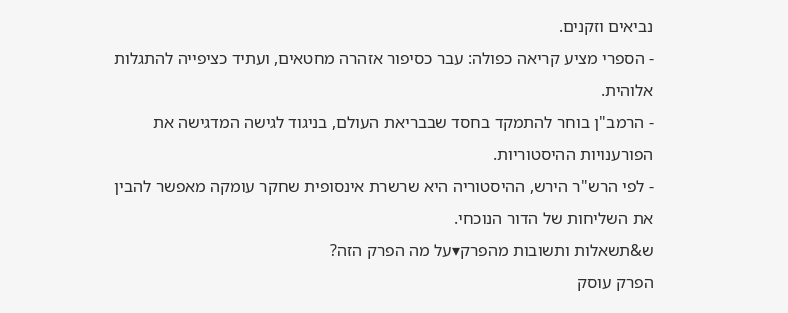נביאים וזקנים.
- הספרי מציע קריאה כפולה: עבר כסיפור אזהרה מחטאים, ועתיד כציפייה להתגלות אלוהית.
- הרמב"ן בוחר להתמקד בחסד שבבריאת העולם, בניגוד לגישה המדגישה את הפורענויות ההיסטוריות.
- לפי הרש"ר הירש, ההיסטוריה היא שרשרת אינסופית שחקר עומקה מאפשר להבין את השליחות של הדור הנוכחי.
ש&תשאלות ותשובות מהפרק▾על מה הפרק הזה?
הפרק עוסק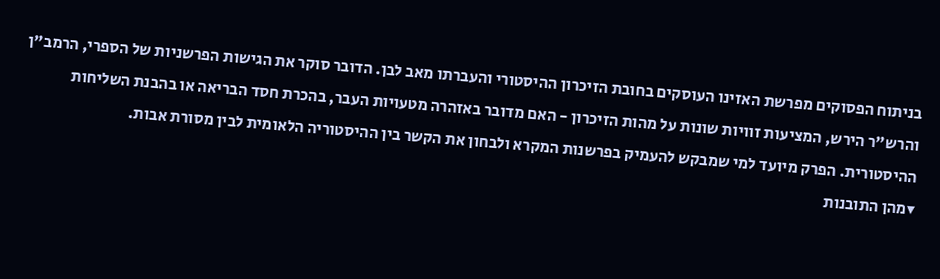בניתוח הפסוקים מפרשת האזינו העוסקים בחובת הזיכרון ההיסטורי והעברתו מאב לבן. הדובר סוקר את הגישות הפרשניות של הספרי, הרמב"ן והרש"ר הירש, המציעות זוויות שונות על מהות הזיכרון - האם מדובר באזהרה מטעויות העבר, בהכרת חסד הבריאה או בהבנת השליחות ההיסטורית. הפרק מיועד למי שמבקש להעמיק בפרשנות המקרא ולבחון את הקשר בין ההיסטוריה הלאומית לבין מסורת אבות.
▾מהן התובנות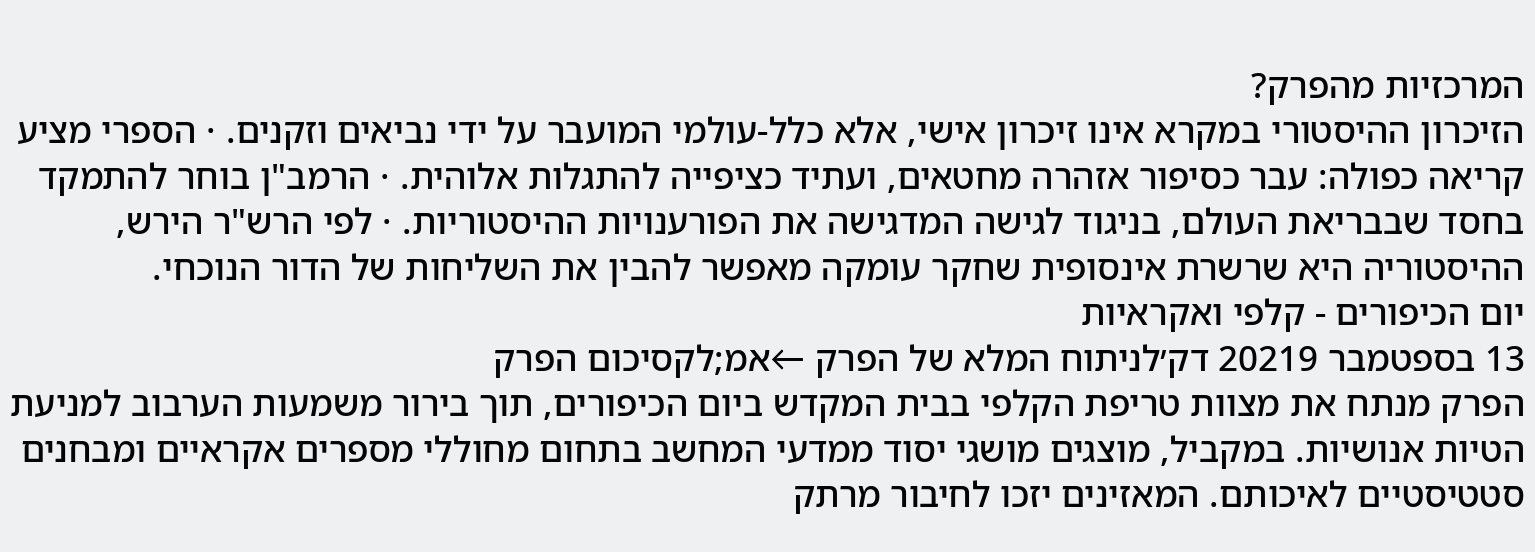המרכזיות מהפרק?
הזיכרון ההיסטורי במקרא אינו זיכרון אישי, אלא כלל-עולמי המועבר על ידי נביאים וזקנים. · הספרי מציע קריאה כפולה: עבר כסיפור אזהרה מחטאים, ועתיד כציפייה להתגלות אלוהית. · הרמב"ן בוחר להתמקד בחסד שבבריאת העולם, בניגוד לגישה המדגישה את הפורענויות ההיסטוריות. · לפי הרש"ר הירש, ההיסטוריה היא שרשרת אינסופית שחקר עומקה מאפשר להבין את השליחות של הדור הנוכחי.
יום הכיפורים - קלפי ואקראיות
13 בספטמבר 20219 דק׳לניתוח המלא של הפרק ←אמ;לקסיכום הפרק
הפרק מנתח את מצוות טריפת הקלפי בבית המקדש ביום הכיפורים, תוך בירור משמעות הערבוב למניעת הטיות אנושיות. במקביל, מוצגים מושגי יסוד ממדעי המחשב בתחום מחוללי מספרים אקראיים ומבחנים סטטיסטיים לאיכותם. המאזינים יזכו לחיבור מרתק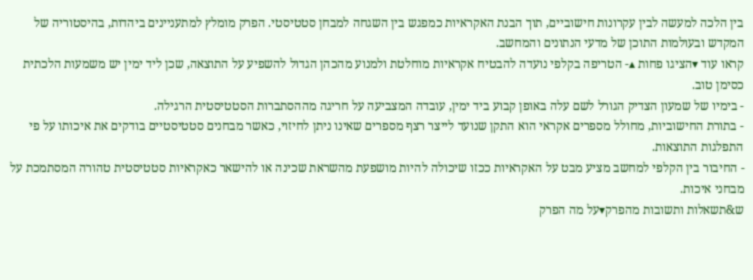בין הלכה למעשה לבין עקרונות חישוביים, תוך הבנת האקראיות כמפגש בין השגחה למבחן סטטיסטי. הפרק מומלץ למתעניינים ביהדות, בהיסטוריה של המקדש ובעולמות התוכן של מדעי הנתונים והמחשב.
קראו עוד ▾הציגו פחות ▴- הטריפה בקלפי נועדה להבטיח אקראיות מוחלטת ולמנוע מהכהן הגדול להשפיע על התוצאה, שכן ליד ימין יש משמעות הלכתית כסימן טוב.
- בימיו של שמעון הצדיק הגורל לשם עלה באופן קבוע ביד ימין, עובדה המצביעה על חריגה מההסתברות הסטטיסטית הרגילה.
- בתורת החישוביות, מחולל מספרים אקראי הוא התקן שנועד לייצר רצף מספרים שאינו ניתן לחיזוי, כאשר מבחנים סטטיסטיים בודקים את איכותו על פי התפלגות התוצאות.
- החיבור בין הקלפי למחשב מציע מבט על האקראיות ככזו שיכולה להיות מושפעת מהשראת שכינה או להישאר כאקראיות סטטיסטית טהורה המסתמכת על מבחני איכות.
ש&תשאלות ותשובות מהפרק▾על מה הפרק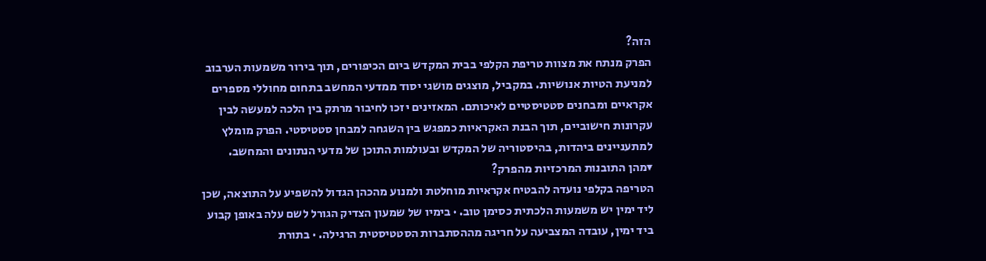הזה?
הפרק מנתח את מצוות טריפת הקלפי בבית המקדש ביום הכיפורים, תוך בירור משמעות הערבוב למניעת הטיות אנושיות. במקביל, מוצגים מושגי יסוד ממדעי המחשב בתחום מחוללי מספרים אקראיים ומבחנים סטטיסטיים לאיכותם. המאזינים יזכו לחיבור מרתק בין הלכה למעשה לבין עקרונות חישוביים, תוך הבנת האקראיות כמפגש בין השגחה למבחן סטטיסטי. הפרק מומלץ למתעניינים ביהדות, בהיסטוריה של המקדש ובעולמות התוכן של מדעי הנתונים והמחשב.
▾מהן התובנות המרכזיות מהפרק?
הטריפה בקלפי נועדה להבטיח אקראיות מוחלטת ולמנוע מהכהן הגדול להשפיע על התוצאה, שכן ליד ימין יש משמעות הלכתית כסימן טוב. · בימיו של שמעון הצדיק הגורל לשם עלה באופן קבוע ביד ימין, עובדה המצביעה על חריגה מההסתברות הסטטיסטית הרגילה. · בתורת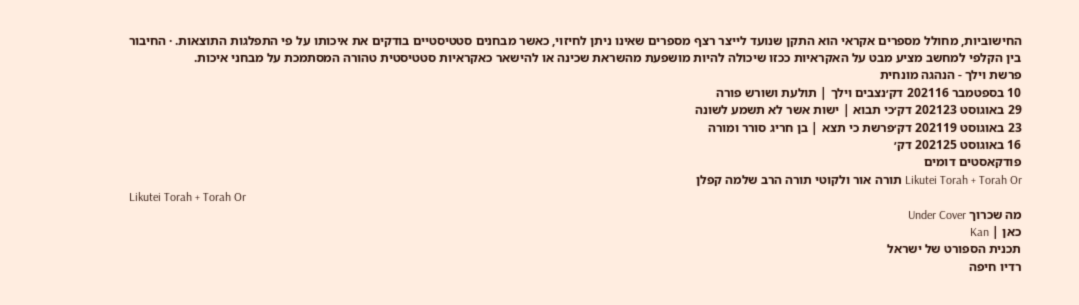החישוביות, מחולל מספרים אקראי הוא התקן שנועד לייצר רצף מספרים שאינו ניתן לחיזוי, כאשר מבחנים סטטיסטיים בודקים את איכותו על פי התפלגות התוצאות. · החיבור בין הקלפי למחשב מציע מבט על האקראיות ככזו שיכולה להיות מושפעת מהשראת שכינה או להישאר כאקראיות סטטיסטית טהורה המסתמכת על מבחני איכות.
פרשת וילך - הנהגה מונחית
10 בספטמבר 202116 דק׳נצבים וילך | תולעת ושורש פורה
29 באוגוסט 202123 דק׳כי תבוא | ישות אשר לא תשמע לשונה
23 באוגוסט 202119 דק׳פרשת כי תצא | בן חריג סורר ומורה
16 באוגוסט 202125 דק׳
פודקאסטים דומים
Likutei Torah + Torah Or תורה אור ולקוטי תורה הרב שלמה קפלן
Likutei Torah + Torah Or
מה שכרוך Under Cover
כאן | Kan
תכנית הספורט של ישראל
רדיו חיפה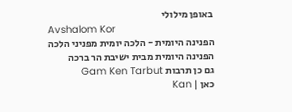באופן מילולי
Avshalom Kor
הפנינה היומית - הלכה יומית מפניני הלכה
הפנינה היומית מבית ישיבת הר ברכה
גם כן תרבות Gam Ken Tarbut
כאן | Kan